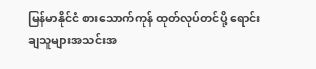မြန်မာနိုင်ငံ စားသောက်ကုန် ထုတ်လုပ်တင်ပို့ ရောင်းချသူများအသင်းအ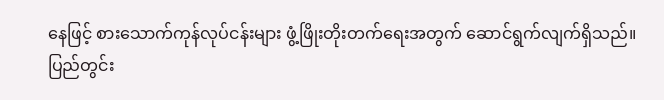နေဖြင့် စားသောက်ကုန်လုပ်ငန်းများ ဖွံ့ဖြိုးတိုးတက်ရေးအတွက် ဆောင်ရွက်လျက်ရှိသည်။ ပြည်တွင်း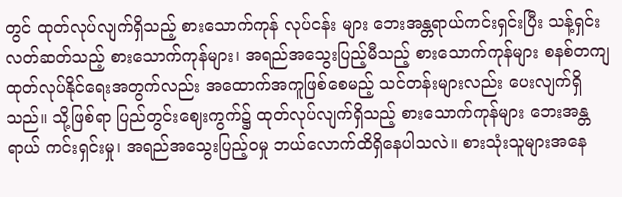တွင် ထုတ်လုပ်လျက်ရှိသည့် စားသောက်ကုန် လုပ်ငန်း များ ဘေးအန္တရာယ်ကင်းရှင်းပြီး သန့်ရှင်းလတ်ဆတ်သည့် စားသောက်ကုန်များ၊ အရည်အသွေးပြည့်မီသည့် စားသောက်ကုန်များ စနစ်တကျ ထုတ်လုပ်နိုင်ရေးအတွက်လည်း အထောက်အကူဖြစ်စေမည့် သင်တန်းများလည်း ပေးလျက်ရှိသည်။ သို့ဖြစ်ရာ ပြည်တွင်းဈေးကွက်၌ ထုတ်လုပ်လျက်ရှိသည့် စားသောက်ကုန်များ ဘေးအန္တရာယ် ကင်းရှင်းမှု၊ အရည်အသွေးပြည့်ဝမှု ဘယ်လောက်ထိရှိနေပါသလဲ။ စားသုံးသူများအနေ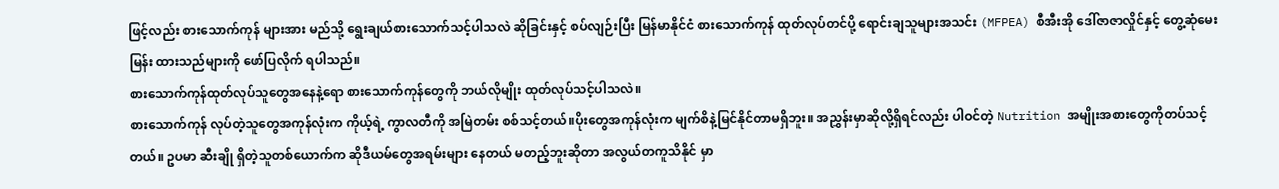ဖြင့်လည်း စားသောက်ကုန် များအား မည်သို့ ရွေးချယ်စားသောက်သင့်ပါသလဲ ဆိုခြင်းနှင့် စပ်လျဉ်းပြီး မြန်မာနိုင်ငံ စားသောက်ကုန် ထုတ်လုပ်တင်ပို့ ရောင်းချသူများအသင်း (MFPEA) စီအီးအို ဒေါ်ဇာဇာလှိုင်နှင့် တွေ့ဆုံမေးမြန်း ထားသည်များကို ဖော်ပြလိုက် ရပါသည်။
စားသောက်ကုန်ထုတ်လုပ်သူတွေအနေနဲ့ရော စားသောက်ကုန်တွေကို ဘယ်လိုမျိုး ထုတ်လုပ်သင့်ပါသလဲ။
စားသောက်ကုန် လုပ်တဲ့သူတွေအကုန်လုံးက ကိုယ့်ရဲ့ ကွာလတီကို အမြဲတမ်း စစ်သင့်တယ်။ပိုးတွေအကုန်လုံးက မျက်စိနဲ့မြင်နိုင်တာမရှိဘူး။ အညွှန်းမှာဆိုလို့ရှိရင်လည်း ပါဝင်တဲ့ Nutrition အမျိုးအစားတွေကိုတပ်သင့်တယ်။ ဥပမာ ဆီးချို ရှိတဲ့သူတစ်ယောက်က ဆိုဒီယမ်တွေအရမ်းများ နေတယ် မတည့်ဘူးဆိုတာ အလွယ်တကူသိနိုင် မှာ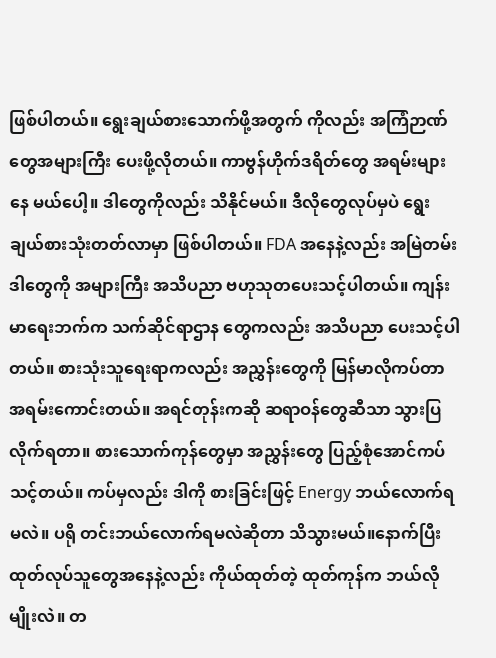ဖြစ်ပါတယ်။ ရွေးချယ်စားသောက်ဖို့အတွက် ကိုလည်း အကြံဉာဏ်တွေအများကြီး ပေးဖို့လိုတယ်။ ကာဗွန်ဟိုက်ဒရိတ်တွေ အရမ်းများနေ မယ်ပေါ့။ ဒါတွေကိုလည်း သိနိုင်မယ်။ ဒီလိုတွေလုပ်မှပဲ ရွေးချယ်စားသုံးတတ်လာမှာ ဖြစ်ပါတယ်။ FDA အနေနဲ့လည်း အမြဲတမ်း ဒါတွေကို အများကြီး အသိပညာ ဗဟုသုတပေးသင့်ပါတယ်။ ကျန်းမာရေးဘက်က သက်ဆိုင်ရာဌာန တွေကလည်း အသိပညာ ပေးသင့်ပါတယ်။ စားသုံးသူရေးရာကလည်း အညွှန်းတွေကို မြန်မာလိုကပ်တာ အရမ်းကောင်းတယ်။ အရင်တုန်းကဆို ဆရာဝန်တွေဆီသာ သွားပြလိုက်ရတာ။ စားသောက်ကုန်တွေမှာ အညွှန်းတွေ ပြည့်စုံအောင်ကပ်သင့်တယ်။ ကပ်မှလည်း ဒါကို စားခြင်းဖြင့် Energy ဘယ်လောက်ရမလဲ။ ပရို တင်းဘယ်လောက်ရမလဲဆိုတာ သိသွားမယ်။နောက်ပြီး ထုတ်လုပ်သူတွေအနေနဲ့လည်း ကိုယ်ထုတ်တဲ့ ထုတ်ကုန်က ဘယ်လိုမျိုးလဲ။ တ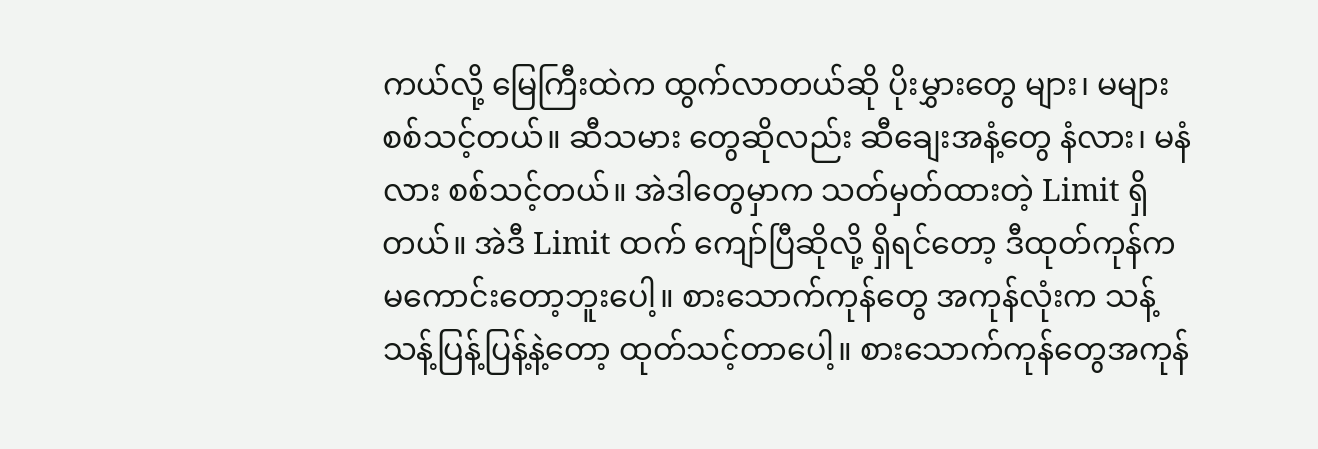ကယ်လို့ မြေကြီးထဲက ထွက်လာတယ်ဆို ပိုးမွှားတွေ များ၊ မများ စစ်သင့်တယ်။ ဆီသမား တွေဆိုလည်း ဆီချေးအနံ့တွေ နံလား၊ မနံလား စစ်သင့်တယ်။ အဲဒါတွေမှာက သတ်မှတ်ထားတဲ့ Limit ရှိတယ်။ အဲဒီ Limit ထက် ကျော်ပြီဆိုလို့ ရှိရင်တော့ ဒီထုတ်ကုန်က မကောင်းတော့ဘူးပေါ့။ စားသောက်ကုန်တွေ အကုန်လုံးက သန့်သန့်ပြန့်ပြန့်နဲ့တော့ ထုတ်သင့်တာပေါ့။ စားသောက်ကုန်တွေအကုန်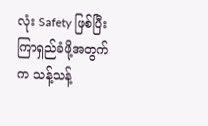လုံး Safety ဖြစ်ပြီး ကြာရှည်ခံဖို့အတွက်က သန့်သန့်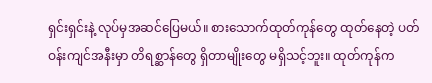ရှင်းရှင်းနဲ့ လုပ်မှအဆင်ပြေမယ်။ စားသောက်ထုတ်ကုန်တွေ ထုတ်နေတဲ့ ပတ်ဝန်းကျင်အနီးမှာ တိရစ္ဆာန်တွေ ရှိတာမျိုးတွေ မရှိသင့်ဘူး။ ထုတ်ကုန်က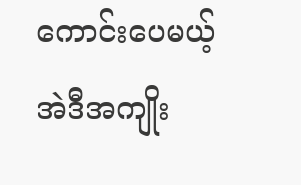ကောင်းပေမယ့် အဲဒီအကျိုး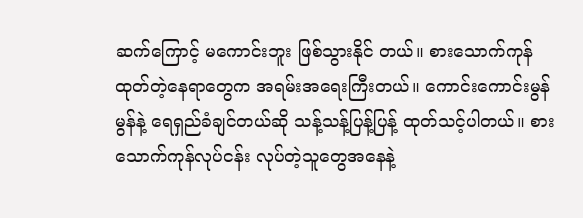ဆက်ကြောင့် မကောင်းဘူး ဖြစ်သွားနိုင် တယ်။ စားသောက်ကုန် ထုတ်တဲ့နေရာတွေက အရမ်းအရေးကြီးတယ်။ ကောင်းကောင်းမွန်မွန်နဲ့ ရေရှည်ခံချင်တယ်ဆို သန့်သန့်ပြန့်ပြန့် ထုတ်သင့်ပါတယ်။ စားသောက်ကုန်လုပ်ငန်း လုပ်တဲ့သူတွေအနေနဲ့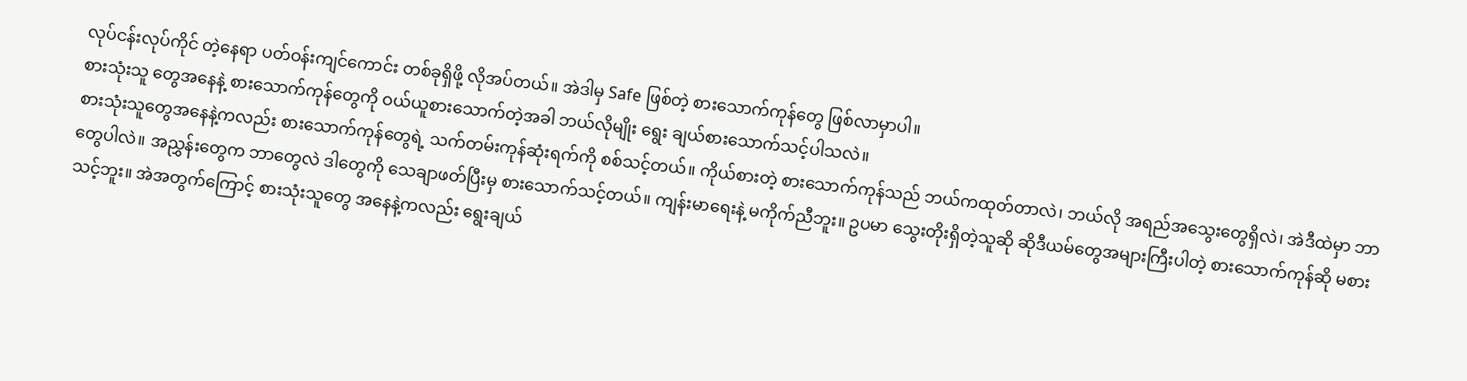လုပ်ငန်းလုပ်ကိုင် တဲ့နေရာ ပတ်ဝန်းကျင်ကောင်း တစ်ခုရှိဖို့ လိုအပ်တယ်။ အဲဒါမှ Safe ဖြစ်တဲ့ စားသောက်ကုန်တွေ ဖြစ်လာမှာပါ။
စားသုံးသူ တွေအနေနဲ့ စားသောက်ကုန်တွေကို ဝယ်ယူစားသောက်တဲ့အခါ ဘယ်လိုမျိုး ရွေး ချယ်စားသောက်သင့်ပါသလဲ။
စားသုံးသူတွေအနေနဲ့ကလည်း စားသောက်ကုန်တွေရဲ့ သက်တမ်းကုန်ဆုံးရက်ကို စစ်သင့်တယ်။ ကိုယ်စားတဲ့ စားသောက်ကုန်သည် ဘယ်ကထုတ်တာလဲ၊ ဘယ်လို အရည်အသွေးတွေရှိလဲ၊ အဲဒီထဲမှာ ဘာတွေပါလဲ။ အညွှန်းတွေက ဘာတွေလဲ ဒါတွေကို သေချာဖတ်ပြီးမှ စားသောက်သင့်တယ်။ ကျန်းမာရေးနဲ့ မကိုက်ညီဘူး။ ဥပမာ သွေးတိုးရှိတဲ့သူဆို ဆိုဒီယမ်တွေအများကြီးပါတဲ့ စားသောက်ကုန်ဆို မစားသင့်ဘူး။ အဲအတွက်ကြောင့် စားသုံးသူတွေ အနေနဲ့ကလည်း ရွေးချယ်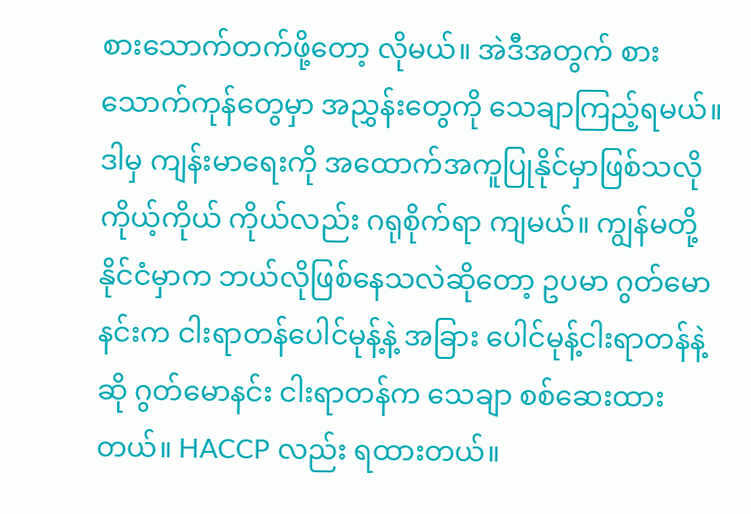စားသောက်တက်ဖို့တော့ လိုမယ်။ အဲဒီအတွက် စားသောက်ကုန်တွေမှာ အညွှန်းတွေကို သေချာကြည့်ရမယ်။ ဒါမှ ကျန်းမာရေးကို အထောက်အကူပြုနိုင်မှာဖြစ်သလို ကိုယ့်ကိုယ် ကိုယ်လည်း ဂရုစိုက်ရာ ကျမယ်။ ကျွန်မတို့နိုင်ငံမှာက ဘယ်လိုဖြစ်နေသလဲဆိုတော့ ဥပမာ ဂွတ်မောနင်းက ငါးရာတန်ပေါင်မုန့်နဲ့ အခြား ပေါင်မုန့်ငါးရာတန်နဲ့ဆို ဂွတ်မောနင်း ငါးရာတန်က သေချာ စစ်ဆေးထားတယ်။ HACCP လည်း ရထားတယ်။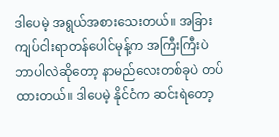ဒါပေမဲ့ အရွယ်အစားသေးတယ်။ အခြား ကျပ်ငါးရာတန်ပေါင်မုန့်က အကြီးကြီးပဲ ဘာပါလဲဆိုတော့ နာမည်လေးတစ်ခုပဲ တပ်ထားတယ်။ ဒါပေမဲ့ နိုင်ငံက ဆင်းရဲတော့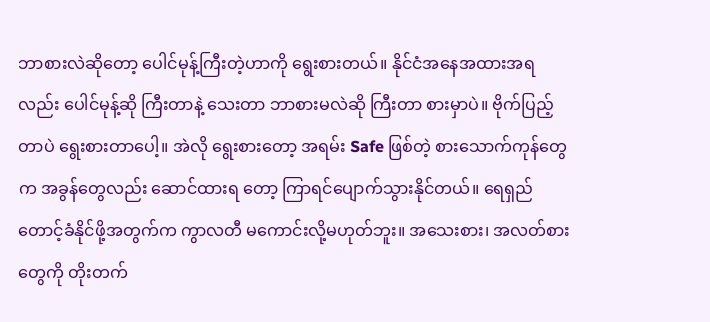ဘာစားလဲဆိုတော့ ပေါင်မုန့်ကြီးတဲ့ဟာကို ရွေးစားတယ်။ နိုင်ငံအနေအထားအရလည်း ပေါင်မုန့်ဆို ကြီးတာနဲ့ သေးတာ ဘာစားမလဲဆို ကြီးတာ စားမှာပဲ။ ဗိုက်ပြည့်တာပဲ ရွေးစားတာပေါ့။ အဲလို ရွေးစားတော့ အရမ်း Safe ဖြစ်တဲ့ စားသောက်ကုန်တွေက အခွန်တွေလည်း ဆောင်ထားရ တော့ ကြာရင်ပျောက်သွားနိုင်တယ်။ ရေရှည် တောင့်ခံနိုင်ဖို့အတွက်က ကွာလတီ မကောင်းလို့မဟုတ်ဘူး။ အသေးစား၊ အလတ်စားတွေကို တိုးတက်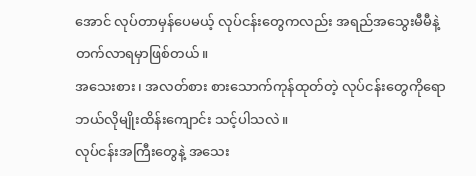အောင် လုပ်တာမှန်ပေမယ့် လုပ်ငန်းတွေကလည်း အရည်အသွေးမီမီနဲ့ တက်လာရမှာဖြစ်တယ်။
အသေးစား၊ အလတ်စား စားသောက်ကုန်ထုတ်တဲ့ လုပ်ငန်းတွေကိုရော ဘယ်လိုမျိုးထိန်းကျောင်း သင့်ပါသလဲ။
လုပ်ငန်းအကြီးတွေနဲ့ အသေး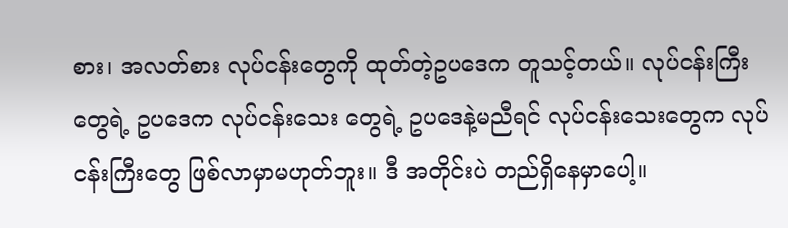စား၊ အလတ်စား လုပ်ငန်းတွေကို ထုတ်တဲ့ဥပဒေက တူသင့်တယ်။ လုပ်ငန်းကြီးတွေရဲ့ ဥပဒေက လုပ်ငန်းသေး တွေရဲ့ ဥပဒေနဲ့မညီရင် လုပ်ငန်းသေးတွေက လုပ်ငန်းကြီးတွေ ဖြစ်လာမှာမဟုတ်ဘူး။ ဒီ အတိုင်းပဲ တည်ရှိနေမှာပေါ့။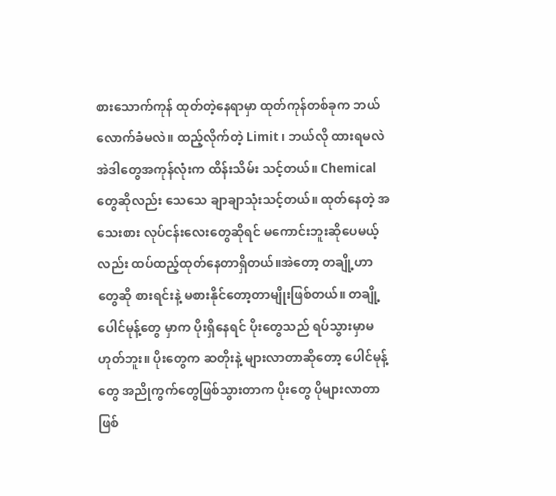စားသောက်ကုန် ထုတ်တဲ့နေရာမှာ ထုတ်ကုန်တစ်ခုက ဘယ် လောက်ခံမလဲ။ ထည့်လိုက်တဲ့ Limit ၊ ဘယ်လို ထားရမလဲ အဲဒါတွေအကုန်လုံးက ထိန်းသိမ်း သင့်တယ်။ Chemical တွေဆိုလည်း သေသေ ချာချာသုံးသင့်တယ်။ ထုတ်နေတဲ့ အသေးစား လုပ်ငန်းလေးတွေဆိုရင် မကောင်းဘူးဆိုပေမယ့်လည်း ထပ်ထည့်ထုတ်နေတာရှိတယ်။အဲတော့ တချို့ဟာတွေဆို စားရင်းနဲ့ မစားနိုင်တော့တာမျိုးဖြစ်တယ်။ တချို့ပေါင်မုန့်တွေ မှာက ပိုးရှိနေရင် ပိုးတွေသည် ရပ်သွားမှာမဟုတ်ဘူး။ ပိုးတွေက ဆတိုးနဲ့ များလာတာဆိုတော့ ပေါင်မုန့်တွေ အညိုကွက်တွေဖြစ်သွားတာက ပိုးတွေ ပိုများလာတာဖြစ်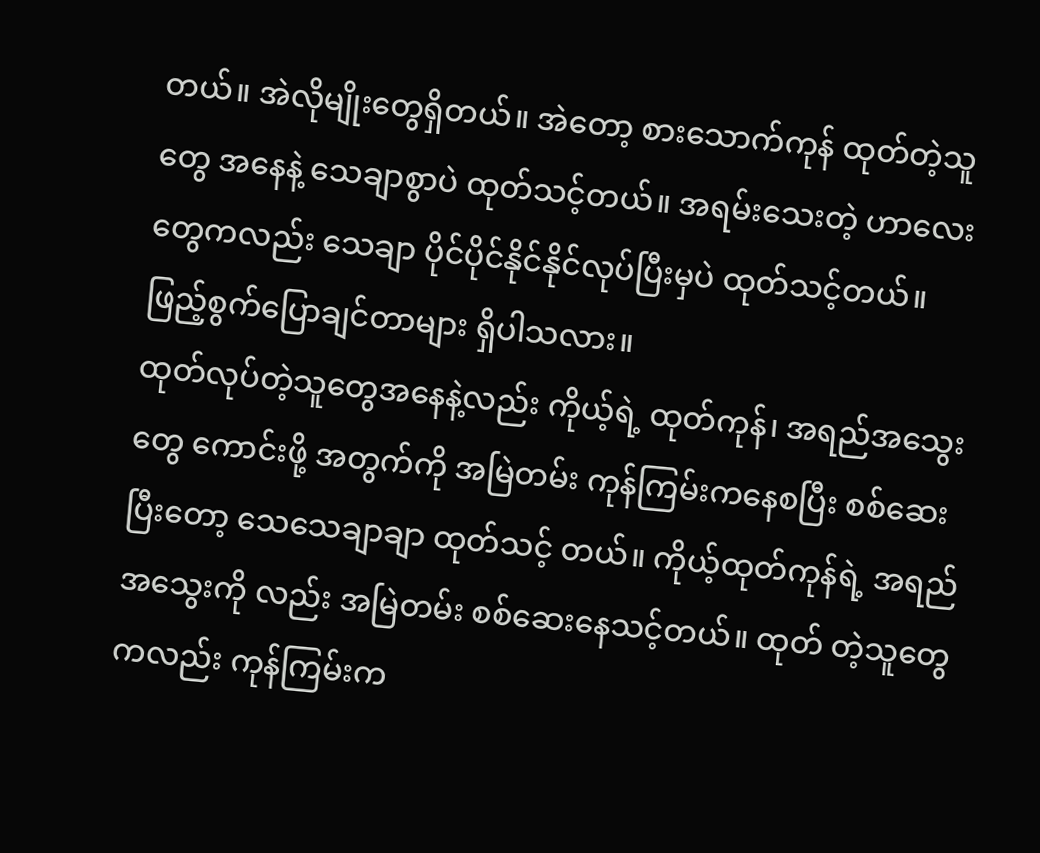တယ်။ အဲလိုမျိုးတွေရှိတယ်။ အဲတော့ စားသောက်ကုန် ထုတ်တဲ့သူတွေ အနေနဲ့ သေချာစွာပဲ ထုတ်သင့်တယ်။ အရမ်းသေးတဲ့ ဟာလေးတွေကလည်း သေချာ ပိုင်ပိုင်နိုင်နိုင်လုပ်ပြီးမှပဲ ထုတ်သင့်တယ်။
ဖြည့်စွက်ပြောချင်တာများ ရှိပါသလား။
ထုတ်လုပ်တဲ့သူတွေအနေနဲ့လည်း ကိုယ့်ရဲ့ ထုတ်ကုန်၊ အရည်အသွေးတွေ ကောင်းဖို့ အတွက်ကို အမြဲတမ်း ကုန်ကြမ်းကနေစပြီး စစ်ဆေးပြီးတော့ သေသေချာချာ ထုတ်သင့် တယ်။ ကိုယ့်ထုတ်ကုန်ရဲ့ အရည်အသွေးကို လည်း အမြဲတမ်း စစ်ဆေးနေသင့်တယ်။ ထုတ် တဲ့သူတွေကလည်း ကုန်ကြမ်းက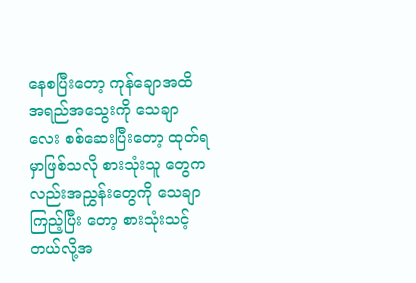နေစပြီးတော့ ကုန်ချောအထိ အရည်အသွေးကို သေချာလေး စစ်ဆေးပြီးတော့ ထုတ်ရမှာဖြစ်သလို စားသုံးသူ တွေကလည်းအညွှန်းတွေကို သေချာကြည့်ပြီး တော့ စားသုံးသင့်တယ်လို့အ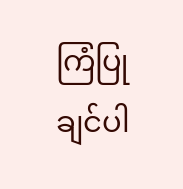ကြံပြုချင်ပါ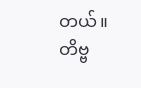တယ်။
တိဗ္ဗ